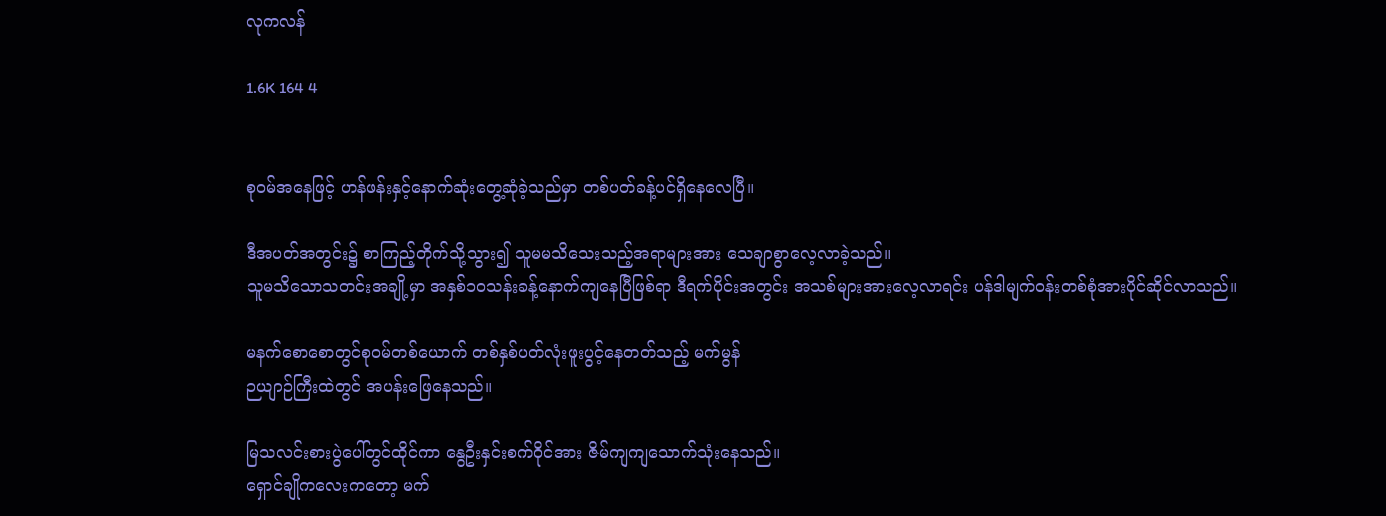လုကလန်

1.6K 164 4


စု၀မ်အနေဖြင့် ဟန်ဖန်းနှင့်နောက်ဆုံးတွေ့ဆုံခဲ့သည်မှာ တစ်ပတ်ခန့်ပင်ရှိနေလေပြီ။

ဒီအပတ်အတွင်း၌ စာကြည့်တိုက်သို့သွား၍ သူမမသိသေးသည့်အရာများအား သေချာစွာလေ့လာခဲ့သည်။
သူမသိသောသတင်းအချို့မှာ အနှစ်၁၀သန်းခန့်နောက်ကျနေပြီဖြစ်ရာ ဒီရက်ပိုင်းအတွင်း အသစ်များအားလေ့လာရင်း ပန်ဒါမျက်၀န်းတစ်စုံအားပိုင်ဆိုင်လာသည်။

မနက်စောစောတွင်စု၀မ်တစ်ယောက် တစ်နှစ်ပတ်လုံးဖူးပွင့်နေတတ်သည့် မက်မွန်
ဉယျာဉ်ကြီးထဲတွင် အပန်းဖြေနေသည်။

မြသလင်းစားပွဲပေါ်တွင်ထိုင်ကာ နွေဦးနှင်းစက်ဝိုင်အား ဇိမ်ကျကျသောက်သုံးနေသည်။
ရှောင်ချိုကလေးကတော့ မက်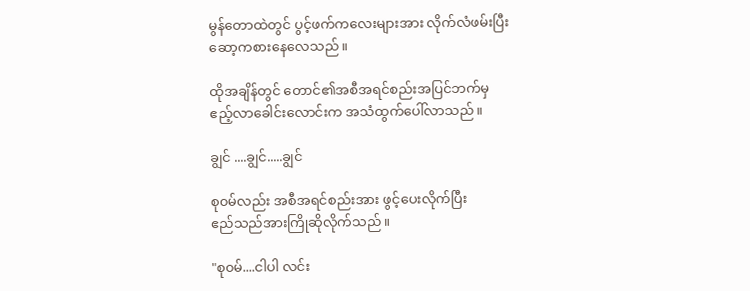မွန်တောထဲတွင် ပွင့်ဖက်ကလေးများအား လိုက်လံဖမ်းပြီးဆော့ကစားနေလေသည်။

ထိုအချိန်တွင် တောင်၏အစီအရင်စည်းအပြင်ဘက်မှ ဧည့်လာခေါင်းလောင်းက အသံထွက်ပေါ်လာသည်။

ချွင် ....ချွင်.....ချွင်

စု၀မ်လည်း အစီအရင်စည်းအား ဖွင့်ပေးလိုက်ပြီး
ဧည်သည်အားကြိုဆိုလိုက်သည်။

"စု၀မ်....ငါပါ လင်း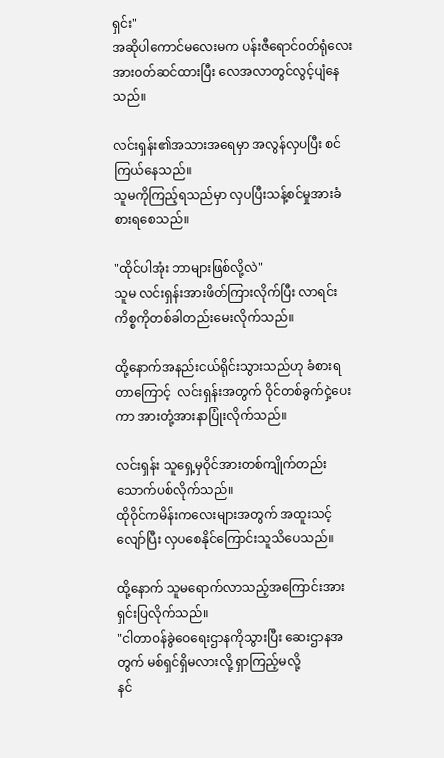ရှင်း"
အဆိုပါကောင်မလေးမက ပန်းဇီရောင်၀တ်ရုံလေးအား၀တ်ဆင်ထားပြီး လေအလာတွင်လွင့်ပျံနေသည်။

လင်းရှန်း၏အသားအရေမှာ အလွန်လှပပြီး စင်ကြယ်နေသည်။
သူမကိုကြည့်ရသည်မှာ လှပပြီးသန့်စင်မှုအားခံစားရစေသည်။

"ထိုင်ပါအုံး ဘာများဖြစ်လို့လဲ"
သူမ လင်းရှန်းအားဖိတ်ကြားလိုက်ပြီး လာရင်းကိစ္စကိုတစ်ခါတည်းမေးလိုက်သည်။

ထို့နောက်အနည်းငယ်ရိုင်းသွားသည်ဟု ခံစားရတာကြောင့် ‌ လင်းရှန်းအတွက် ဝိုင်တစ်ခွက်ငှဲ့ပေးကာ အားတုံ့အားနာပြုံးလိုက်သည်။

လင်းရှန်း သူရှေ့မှဝိုင်အားတစ်ကျိုက်တည်းသောက်ပစ်လိုက်သည်။
ထိုဝိုင်ကမိန်းကလေးများအတွက် အထူးသင့်လျော်ပြီး လှပစေနိုင်ကြောင်းသူသိပေသည်။

ထို့နောက် သူမရောက်လာသည့်အကြောင်းအား
ရှင်းပြလိုက်သည်။
"ငါတာ၀န်ခွဲဝေရေးဌာနကိုသွားပြီး ဆေးဌာနအတွက် မစ်ရှင်ရှိမလားလို့ ရှာကြည့်မလို့
နင်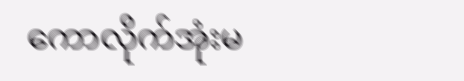ကောလိုက်အုံးမ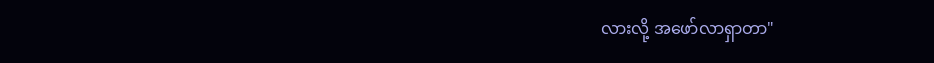လားလို့ အဖော်လာရှာတာ"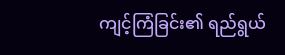ကျင့်ကြံခြင်း၏ ရည်ရွယ်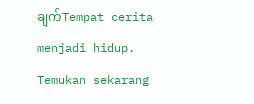ချက်Tempat cerita menjadi hidup. Temukan sekarang